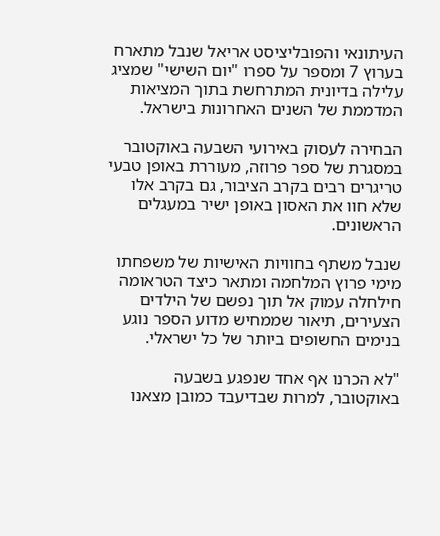העיתונאי והפובליציסט אריאל שנבל מתארח בערוץ 7 ומספר על ספרו "יום השישי" שמציג עלילה בדיונית המתרחשת בתוך המציאות המדממת של השנים האחרונות בישראל.

הבחירה לעסוק באירועי השבעה באוקטובר במסגרת של ספר פרוזה, מעוררת באופן טבעי טריגרים רבים בקרב הציבור, גם בקרב אלו שלא חוו את האסון באופן ישיר במעגלים הראשונים.

שנבל משתף בחוויות האישיות של משפחתו מימי פרוץ המלחמה ומתאר כיצד הטראומה חילחלה עמוק אל תוך נפשם של הילדים הצעירים, תיאור שממחיש מדוע הספר נוגע בנימים החשופים ביותר של כל ישראלי.

"לא הכרנו אף אחד שנפגע בשבעה באוקטובר, למרות שבדיעבד כמובן מצאנו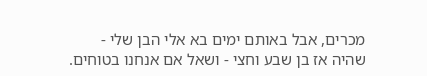מכרים, אבל באותם ימים בא אלי הבן שלי - שהיה אז בן שבע וחצי - ושאל אם אנחנו בטוחים.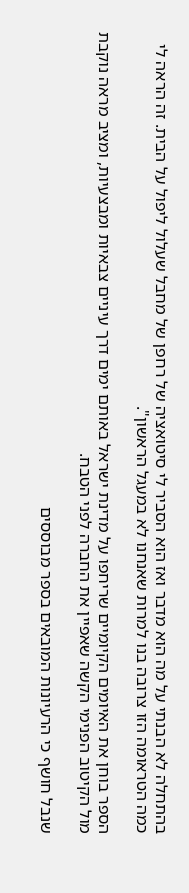בהתחלה לא הבנתי על מה הוא מדבר ואז הוא הסביר לי סיטואציה של רחפן של מחבל שעלול ליפול על הבית. זה הראה לי כמה הטראומה הזו צרובה בנו למרות שאנחנו לא במעגל הראשון".

הספר בוחן את האיומים הקיומיים שריחפו על מדינת ישראל באותם ימים דרך עיניים צבאיות ומבצעיות, ומציב מראה נוקבת מול הקיטוב הפנימי הקשה שאפיין את החברה לפני הטבח.

שנבל חושף כי הרעיונות המובאים בספר מבוססים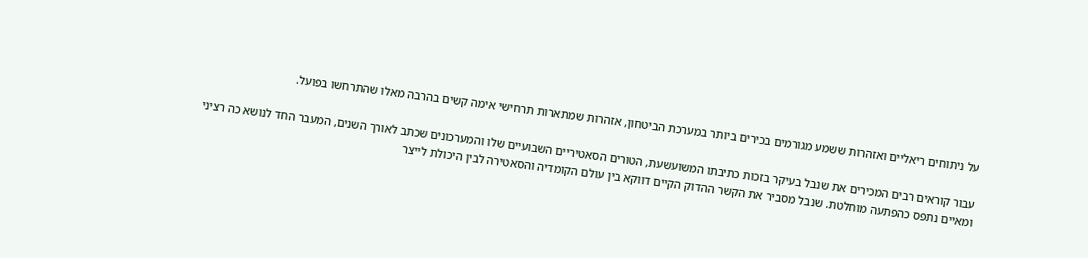על ניתוחים ריאליים ואזהרות ששמע מגורמים בכירים ביותר במערכת הביטחון, אזהרות שמתארות תרחישי אימה קשים בהרבה מאלו שהתרחשו בפועל.

עבור קוראים רבים המכירים את שנבל בעיקר בזכות כתיבתו המשועשעת, הטורים הסאטיריים השבועיים שלו והמערכונים שכתב לאורך השנים, המעבר החד לנושא כה רציני ומאיים נתפס כהפתעה מוחלטת. שנבל מסביר את הקשר ההדוק הקיים דווקא בין עולם הקומדיה והסאטירה לבין היכולת לייצר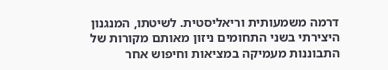דרמה משמעותית וריאליסטית. לשיטתו, המנגנון היצירתי בשני התחומים ניזון מאותם מקורות של התבוננות מעמיקה במציאות וחיפוש אחר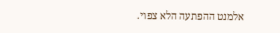אלמנט ההפתעה הלא צפוי.